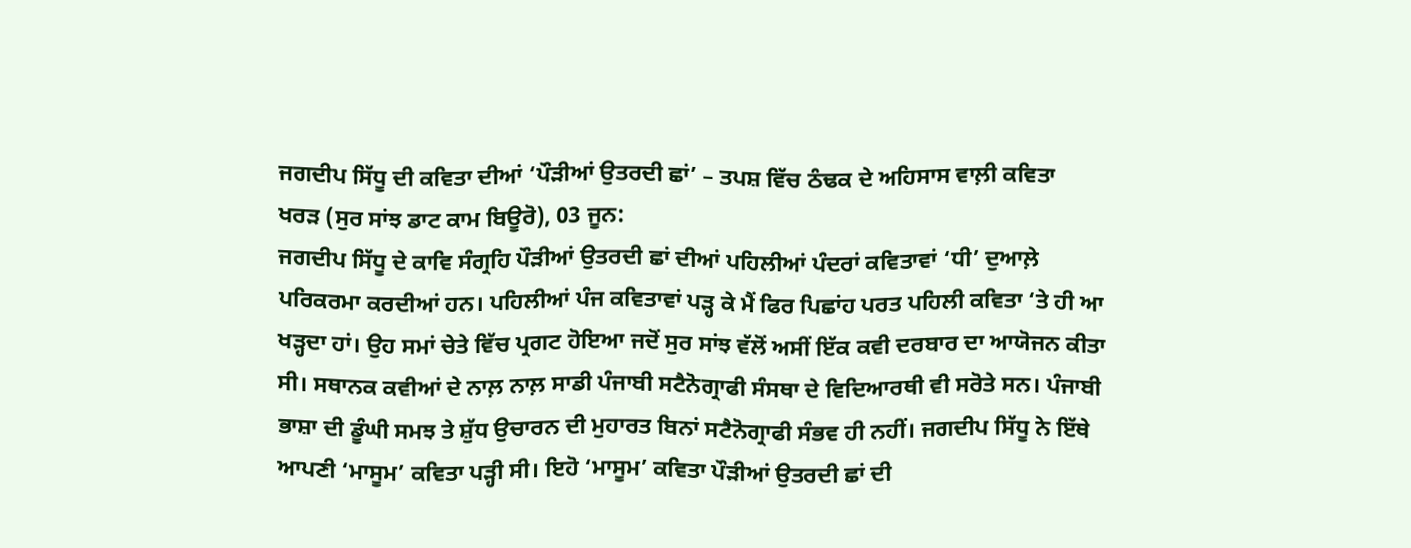ਜਗਦੀਪ ਸਿੱਧੂ ਦੀ ਕਵਿਤਾ ਦੀਆਂ ‘ਪੌੜੀਆਂ ਉਤਰਦੀ ਛਾਂ’ – ਤਪਸ਼ ਵਿੱਚ ਠੰਢਕ ਦੇ ਅਹਿਸਾਸ ਵਾਲ਼ੀ ਕਵਿਤਾ
ਖਰੜ (ਸੁਰ ਸਾਂਝ ਡਾਟ ਕਾਮ ਬਿਊਰੋ), 03 ਜੂਨ:
ਜਗਦੀਪ ਸਿੱਧੂ ਦੇ ਕਾਵਿ ਸੰਗ੍ਰਹਿ ਪੌੜੀਆਂ ਉਤਰਦੀ ਛਾਂ ਦੀਆਂ ਪਹਿਲੀਆਂ ਪੰਦਰਾਂ ਕਵਿਤਾਵਾਂ ‘ਧੀ’ ਦੁਆਲ਼ੇ ਪਰਿਕਰਮਾ ਕਰਦੀਆਂ ਹਨ। ਪਹਿਲੀਆਂ ਪੰਜ ਕਵਿਤਾਵਾਂ ਪੜ੍ਹ ਕੇ ਮੈਂ ਫਿਰ ਪਿਛਾਂਹ ਪਰਤ ਪਹਿਲੀ ਕਵਿਤਾ ‘ਤੇ ਹੀ ਆ ਖੜ੍ਹਦਾ ਹਾਂ। ਉਹ ਸਮਾਂ ਚੇਤੇ ਵਿੱਚ ਪ੍ਰਗਟ ਹੋਇਆ ਜਦੋਂ ਸੁਰ ਸਾਂਝ ਵੱਲੋਂ ਅਸੀਂ ਇੱਕ ਕਵੀ ਦਰਬਾਰ ਦਾ ਆਯੋਜਨ ਕੀਤਾ ਸੀ। ਸਥਾਨਕ ਕਵੀਆਂ ਦੇ ਨਾਲ਼ ਨਾਲ਼ ਸਾਡੀ ਪੰਜਾਬੀ ਸਟੈਨੋਗ੍ਰਾਫੀ ਸੰਸਥਾ ਦੇ ਵਿਦਿਆਰਥੀ ਵੀ ਸਰੋਤੇ ਸਨ। ਪੰਜਾਬੀ ਭਾਸ਼ਾ ਦੀ ਡੂੰਘੀ ਸਮਝ ਤੇ ਸ਼ੁੱਧ ਉਚਾਰਨ ਦੀ ਮੁਹਾਰਤ ਬਿਨਾਂ ਸਟੈਨੋਗ੍ਰਾਫੀ ਸੰਭਵ ਹੀ ਨਹੀਂ। ਜਗਦੀਪ ਸਿੱਧੂ ਨੇ ਇੱਥੇ ਆਪਣੀ ‘ਮਾਸੂਮ’ ਕਵਿਤਾ ਪੜ੍ਹੀ ਸੀ। ਇਹੋ ‘ਮਾਸੂਮ’ ਕਵਿਤਾ ਪੌੜੀਆਂ ਉਤਰਦੀ ਛਾਂ ਦੀ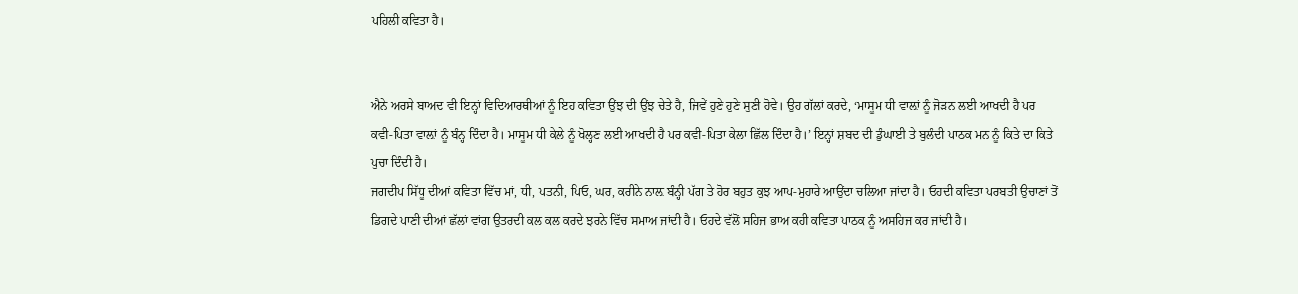ਪਹਿਲੀ ਕਵਿਤਾ ਹੈ।


ਐਨੇ ਅਰਸੇ ਬਾਅਦ ਵੀ ਇਨ੍ਹਾਂ ਵਿਦਿਆਰਥੀਆਂ ਨੂੰ ਇਹ ਕਵਿਤਾ ਉਂਝ ਦੀ ਉਂਝ ਚੇਤੇ ਹੈ, ਜਿਵੇਂ ਹੁਣੇ ਹੁਣੇ ਸੁਣੀ ਹੋਵੇ। ਉਹ ਗੱਲਾਂ ਕਰਦੇ, ‘ਮਾਸੂਮ ਧੀ ਵਾਲ਼ਾਂ ਨੂੰ ਜੋੜਨ ਲਈ ਆਖਦੀ ਹੈ ਪਰ ਕਵੀ-ਪਿਤਾ ਵਾਲ਼ਾਂ ਨੂੰ ਬੰਨ੍ਹ ਦਿੰਦਾ ਹੈ। ਮਾਸੂਮ ਧੀ ਕੇਲੇ ਨੂੰ ਖੋਲ੍ਹਣ ਲਈ ਆਖਦੀ ਹੈ ਪਰ ਕਵੀ-ਪਿਤਾ ਕੇਲਾ ਛਿੱਲ ਦਿੰਦਾ ਹੈ।’ ਇਨ੍ਹਾਂ ਸ਼ਬਦ ਦੀ ਡੁੰਘਾਈ ਤੇ ਬੁਲੰਦੀ ਪਾਠਕ ਮਨ ਨੂੰ ਕਿਤੇ ਦਾ ਕਿਤੇ ਪੁਚਾ ਦਿੰਦੀ ਹੈ।
ਜਗਦੀਪ ਸਿੱਧੂ ਦੀਆਂ ਕਵਿਤਾ ਵਿੱਚ ਮਾਂ, ਧੀ, ਪਤਨੀ, ਪਿਓ, ਘਰ, ਕਰੀਨੇ ਨਾਲ਼ ਬੰਨ੍ਹੀ ਪੱਗ ਤੇ ਹੋਰ ਬਹੁਤ ਕੁਝ ਆਪ-ਮੁਹਾਰੇ ਆਉਂਦਾ ਚਲਿਆ ਜਾਂਦਾ ਹੈ। ਓਹਦੀ ਕਵਿਤਾ ਪਰਬਤੀ ਉਚਾਣਾਂ ਤੋਂ ਡਿਗਦੇ ਪਾਣੀ ਦੀਆਂ ਛੱਲਾਂ ਵਾਂਗ ਉਤਰਦੀ ਕਲ ਕਲ ਕਰਦੇ ਝਰਨੇ ਵਿੱਚ ਸਮਾਅ ਜਾਂਦੀ ਹੈ। ਓਹਦੇ ਵੱਲੋਂ ਸਹਿਜ ਭਾਅ ਕਹੀ ਕਵਿਤਾ ਪਾਠਕ ਨੂੰ ਅਸਹਿਜ ਕਰ ਜਾਂਦੀ ਹੈ।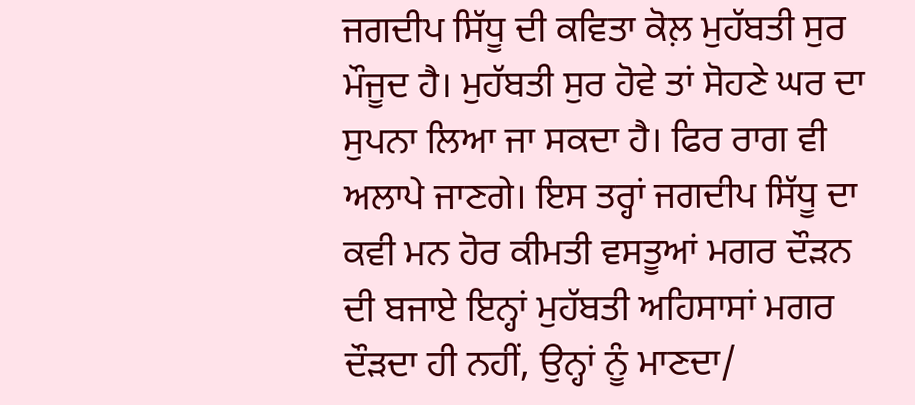ਜਗਦੀਪ ਸਿੱਧੂ ਦੀ ਕਵਿਤਾ ਕੋਲ਼ ਮੁਹੱਬਤੀ ਸੁਰ ਮੌਜੂਦ ਹੈ। ਮੁਹੱਬਤੀ ਸੁਰ ਹੋਵੇ ਤਾਂ ਸੋਹਣੇ ਘਰ ਦਾ ਸੁਪਨਾ ਲਿਆ ਜਾ ਸਕਦਾ ਹੈ। ਫਿਰ ਰਾਗ ਵੀ ਅਲਾਪੇ ਜਾਣਗੇ। ਇਸ ਤਰ੍ਹਾਂ ਜਗਦੀਪ ਸਿੱਧੂ ਦਾ ਕਵੀ ਮਨ ਹੋਰ ਕੀਮਤੀ ਵਸਤੂਆਂ ਮਗਰ ਦੌੜਨ ਦੀ ਬਜਾਏ ਇਨ੍ਹਾਂ ਮੁਹੱਬਤੀ ਅਹਿਸਾਸਾਂ ਮਗਰ ਦੌੜਦਾ ਹੀ ਨਹੀਂ, ਉਨ੍ਹਾਂ ਨੂੰ ਮਾਣਦਾ/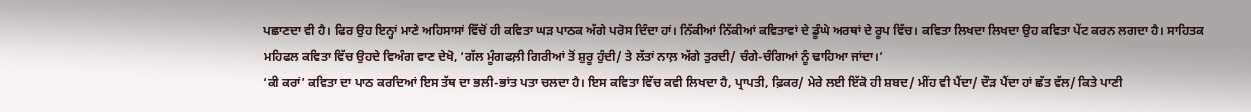ਪਛਾਣਦਾ ਵੀ ਹੈ। ਫਿਰ ਉਹ ਇਨ੍ਹਾਂ ਮਾਣੇ ਅਹਿਸਾਸਾਂ ਵਿੱਚੋਂ ਹੀ ਕਵਿਤਾ ਘੜ ਪਾਠਕ ਅੱਗੇ ਪਰੋਸ ਦਿੰਦਾ ਹਾਂ। ਨਿੱਕੀਆਂ ਨਿੱਕੀਆਂ ਕਵਿਤਾਵਾਂ ਦੇ ਡੂੰਘੇ ਅਰਥਾਂ ਦੇ ਰੂਪ ਵਿੱਚ। ਕਵਿਤਾ ਲਿਖਦਾ ਲਿਖਦਾ ਉਹ ਕਵਿਤਾ ਪੇਂਟ ਕਰਨ ਲਗਦਾ ਹੈ। ਸਾਹਿਤਕ ਮਹਿਫਲ ਕਵਿਤਾ ਵਿੱਚ ਉਹਦੇ ਵਿਅੰਗ ਵਾਣ ਦੇਖੋ, ‘ਗੱਲ ਮੂੰਗਫਲ਼ੀ ਗਿਰੀਆਂ ਤੋਂ ਸ਼ੁਰੂ ਹੁੰਦੀ/ ਤੇ ਲੱਤਾਂ ਨਾਲ਼ ਅੱਗੇ ਤੁਰਦੀ/ ਚੰਗੇ-ਚੰਗਿਆਂ ਨੂੰ ਢਾਹਿਆ ਜਾਂਦਾ।’
‘ਕੀ ਕਰਾਂ’ ਕਵਿਤਾ ਦਾ ਪਾਠ ਕਰਦਿਆਂ ਇਸ ਤੱਥ ਦਾ ਭਲੀ-ਭਾਂਤ ਪਤਾ ਚਲਦਾ ਹੈ। ਇਸ ਕਵਿਤਾ ਵਿੱਚ ਕਵੀ ਲਿਖਦਾ ਹੈ, ਪ੍ਰਾਪਤੀ, ਫ਼ਿਕਰ/ ਮੇਰੇ ਲਈ ਇੱਕੋ ਹੀ ਸ਼ਬਦ/ ਮੀਂਹ ਵੀ ਪੈਂਦਾ/ ਦੌੜ ਪੈਂਦਾ ਹਾਂ ਛੱਤ ਵੱਲ/ ਕਿਤੇ ਪਾਣੀ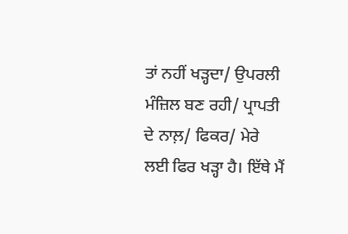ਤਾਂ ਨਹੀਂ ਖੜ੍ਹਦਾ/ ਉਪਰਲੀ ਮੰਜ਼ਿਲ ਬਣ ਰਹੀ/ ਪ੍ਰਾਪਤੀ ਦੇ ਨਾਲ਼/ ਫਿਕਰ/ ਮੇਰੇ ਲਈ ਫਿਰ ਖੜ੍ਹਾ ਹੈ। ਇੱਥੇ ਮੈਂ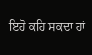ਇਹੋ ਕਹਿ ਸਕਦਾ ਹਾਂ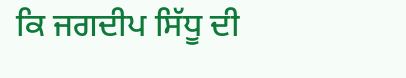ਕਿ ਜਗਦੀਪ ਸਿੱਧੂ ਦੀ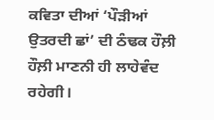ਕਵਿਤਾ ਦੀਆਂ ‘ਪੌੜੀਆਂ ਉਤਰਦੀ ਛਾਂ’ ਦੀ ਠੰਢਕ ਹੌਲ਼ੀ ਹੌਲ਼ੀ ਮਾਣਨੀ ਹੀ ਲਾਹੇਵੰਦ ਰਹੇਗੀ।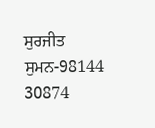ਸੁਰਜੀਤ ਸੁਮਨ-98144 30874